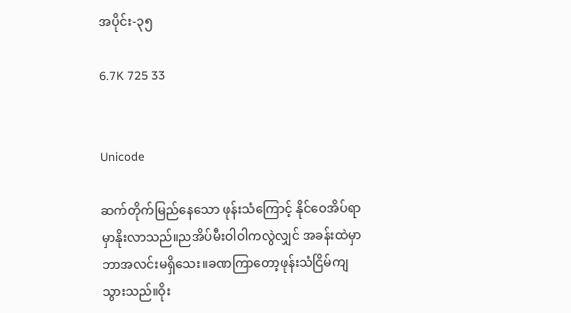အပိုင်း-၃၅

6.7K 725 33


Unicode

ဆက်တိုက်မြည်နေသော ဖုန်းသံကြောင့် နိုင်ဝေအိပ်ရာမှာနိုးလာသည်။ညအိပ်မီးဝါဝါကလွဲလျှင် အခန်းထဲမှာ ဘာအလင်းမရှိသေး။ခဏကြာ‌တော့ဖုန်းသံငြိမ်ကျသွားသည်။ဝိုး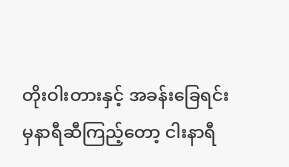တိုးဝါးတားနှင့် အခန်းခြေရင်းမှနာရီဆီကြည့်တော့ ငါးနာရီ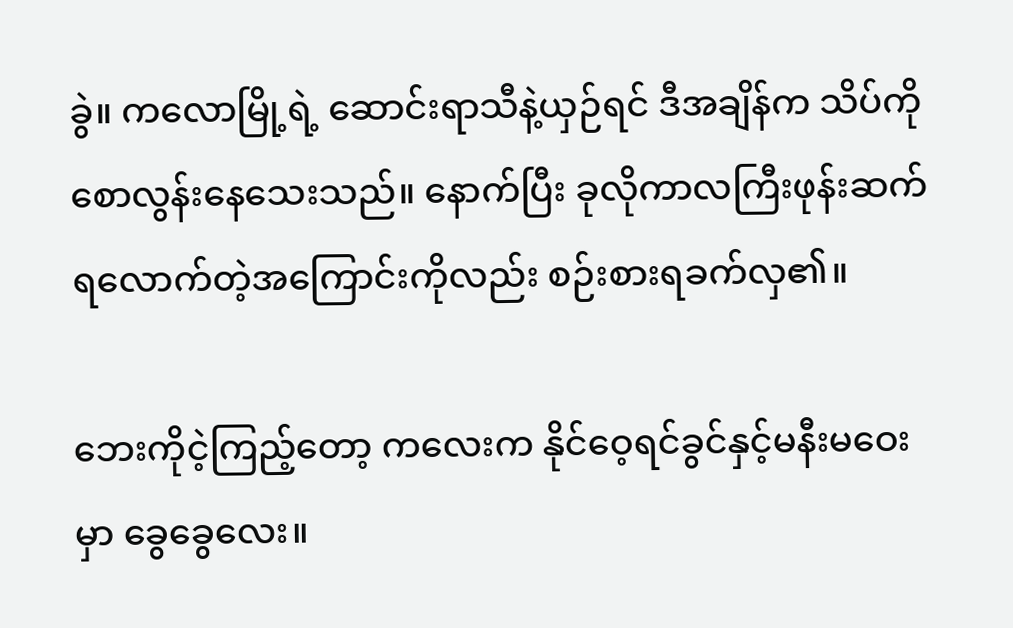ခွဲ။ ကလောမြို့ရဲ့ ဆောင်းရာသီနဲ့ယှဉ်ရင် ဒီအချိန်က သိပ်ကိုစောလွန်းနေသေးသည်။ နောက်ပြီး ခုလိုကာလကြီးဖုန်းဆက်ရလောက်တဲ့အကြောင်းကိုလည်း စဉ်းစားရခက်လှ၏။

ဘေးကိုငဲ့ကြည့်တော့ ကလေးက နိုင်ဝေ့ရင်ခွင်နှင့်မနီးမဝေးမှာ ခွေခွေလေး။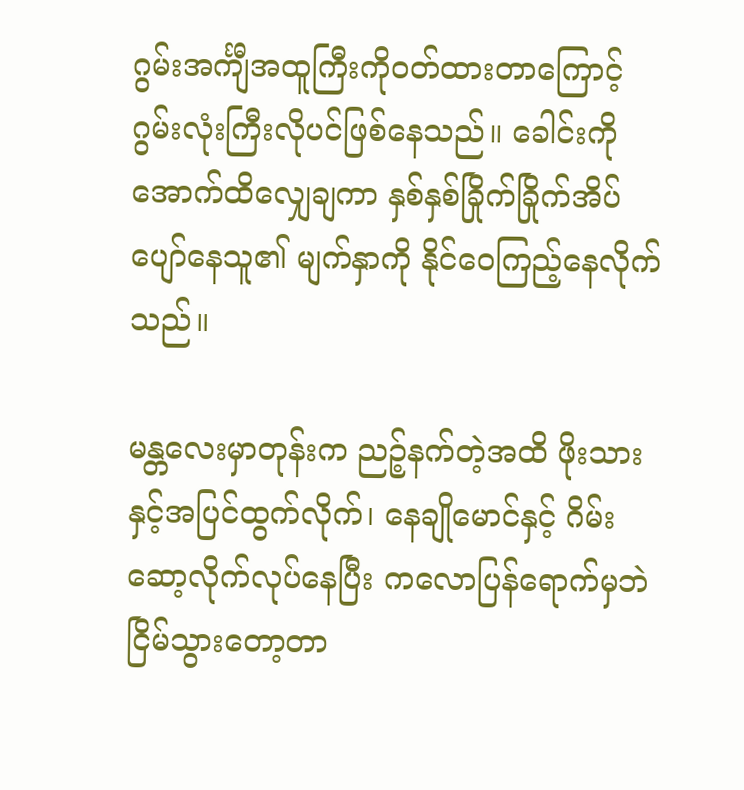ဂွမ်းအင်္ကျီအထူကြီးကိုဝတ်ထားတာကြောင့် ဂွမ်းလုံးကြီးလိုပင်ဖြစ်နေသည်။ ခေါင်းကိုအောက်ထိလျှေချကာ နှစ်နှစ်ခြိုက်ခြိုက်အိပ်ပျော်နေသူ၏ မျက်နှာကို နိုင်ဝေကြည့်နေလိုက်သည်။

မန္တလေးမှာတုန်းက ညဉ့်နက်တဲ့အထိ ဖိုးသားနှင့်အပြင်ထွက်လိုက်၊ နေချိုမောင်နှင့် ဂိမ်းဆော့လိုက်လုပ်နေပြီး ကလောပြန်ရောက်မှဘဲ ငြိမ်သွားတော့တာ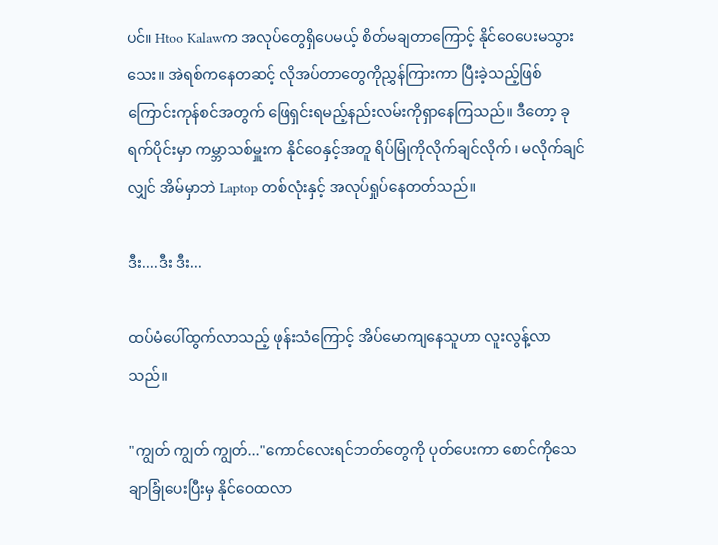ပင်။ Htoo Kalawက အလုပ်တွေရှိပေမယ့် စိတ်မချတာကြောင့် နိုင်ဝေပေးမသွားသေး။ အဲရစ်ကနေတဆင့် လိုအပ်တာတွေကိုညွှန်ကြားကာ ပြီးခဲ့သည့်ဖြစ်ကြောင်းကုန်စင်အတွက် ဖြေရှင်းရမည့်နည်းလမ်းကိုရှာနေကြသည်။ ဒီတော့ ခုရက်ပိုင်းမှာ ကမ္ဘာသစ်မှူးက နိုင်ဝေနှင့်အတူ ရိပ်မြုံကိုလိုက်ချင်လိုက် ၊ မလိုက်ချင်လျှင် အိမ်မှာဘဲ Laptop တစ်လုံးနှင့် အလုပ်ရှုပ်နေတတ်သည်။

ဒီး....ဒီး ဒီး...

ထပ်မံပေါ်ထွက်လာသည့် ဖုန်းသံကြောင့် အိပ်မောကျနေသူဟာ လူးလွန့်လာသည်။

"ကျွတ် ကျွတ် ကျွတ်..."ကောင်လေးရင်ဘတ်တွေကို ပုတ်ပေးကာ စောင်ကိုသေချာခြုံပေးပြီးမှ နိုင်ဝေထလာ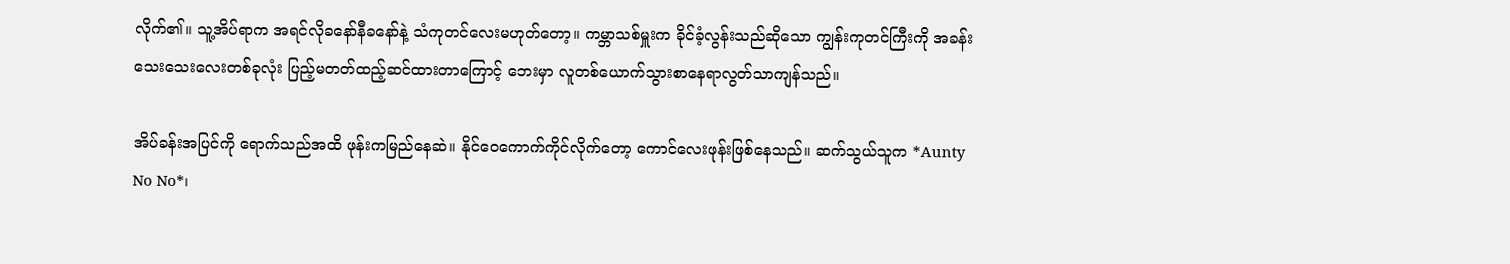လိုက်၏။ သူ့အိပ်ရာက အရင်လိုခနော်နီခနော်နဲ့ သံကုတင်လေးမဟုတ်တော့။ ကမ္ဘာသစ်မှူးက ခိုင်ခံ့လွန်းသည်ဆိုသော ကျွန်းကုတင်ကြီးကို အခန်းသေးသေးလေးတစ်ခုလုံး ပြည့်မတတ်ထည့်ဆင်ထားတာကြောင့် ဘေးမှာ လူတစ်ယောက်သွားစာနေရာလွတ်သာကျန်သည်။

အိပ်ခန်းအပြင်ကို ရောက်သည်အထိ ဖုန်းကမြည်နေဆဲ။ နိုင်ဝေကောက်ကိုင်လိုက်တော့ ကောင်လေးဖုန်းဖြစ်နေသည်။ ဆက်သွယ်သူက *Aunty No No*၊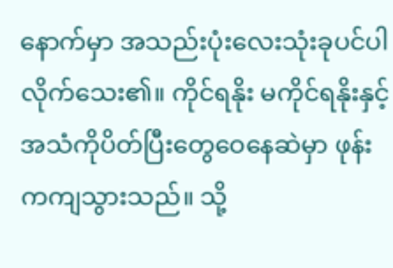နောက်မှာ အသည်းပုံးလေးသုံးခုပင်ပါလိုက်သေး၏။ ကိုင်ရနိုး မကိုင်ရနိုးနှင့် အသံကိုပိတ်ပြီးတွေဝေနေဆဲမှာ ဖုန်းကကျသွားသည်။ သို့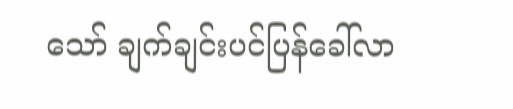သော် ချက်ချင်းပင်ပြန်ခေါ်လာ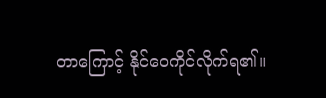တာကြောင့် နိုင်ဝေကိုင်လိုက်ရ၏။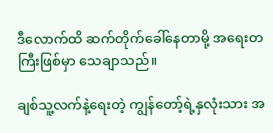ဒီလောက်ထိ ဆက်တိုက်ခေါ်နေတာမို့ အရေးတကြီးဖြစ်မှာ သေချာသည်။

ချစ်သူ့လက်နဲ့ရေးတဲ့ ကျွန်တော့်ရဲ့နှလုံးသား အ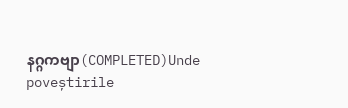နဂ္ဂကဗျာ(COMPLETED)Unde poveștirile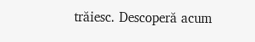trăiesc. Descoperă acum